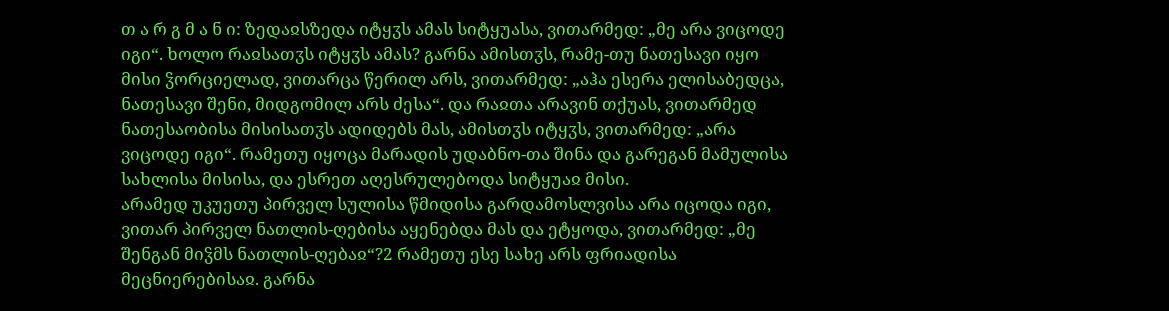თ ა რ გ მ ა ნ ი: ზედაჲსზედა იტყჳს ამას სიტყუასა, ვითარმედ: „მე არა ვიცოდე იგი“. ხოლო რაჲსათჳს იტყჳს ამას? გარნა ამისთჳს, რამე-თუ ნათესავი იყო მისი ჴორციელად, ვითარცა წერილ არს, ვითარმედ: „აჰა ესერა ელისაბედცა, ნათესავი შენი, მიდგომილ არს ძესა“. და რაჲთა არავინ თქუას, ვითარმედ ნათესაობისა მისისათჳს ადიდებს მას, ამისთჳს იტყჳს, ვითარმედ: „არა ვიცოდე იგი“. რამეთუ იყოცა მარადის უდაბნო-თა შინა და გარეგან მამულისა სახლისა მისისა, და ესრეთ აღესრულებოდა სიტყუაჲ მისი.
არამედ უკუეთუ პირველ სულისა წმიდისა გარდამოსლვისა არა იცოდა იგი, ვითარ პირველ ნათლის-ღებისა აყენებდა მას და ეტყოდა, ვითარმედ: „მე შენგან მიჴმს ნათლის-ღებაჲ“?2 რამეთუ ესე სახე არს ფრიადისა მეცნიერებისაჲ. გარნა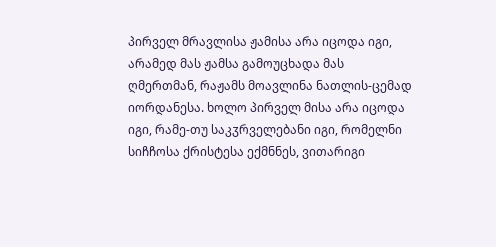პირველ მრავლისა ჟამისა არა იცოდა იგი, არამედ მას ჟამსა გამოუცხადა მას ღმერთმან, რაჟამს მოავლინა ნათლის-ცემად იორდანესა. ხოლო პირველ მისა არა იცოდა იგი, რამე-თუ საკჳრველებანი იგი, რომელნი სიჩჩოსა ქრისტესა ექმნნეს, ვითარიგი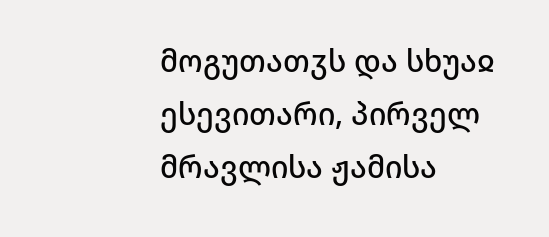მოგუთათჳს და სხუაჲ ესევითარი, პირველ მრავლისა ჟამისა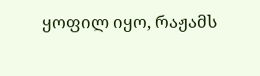ყოფილ იყო, რაჟამს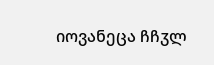იოვანეცა ჩჩჳლ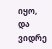იყო, და ვიდრე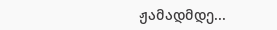ჟამადმდე...